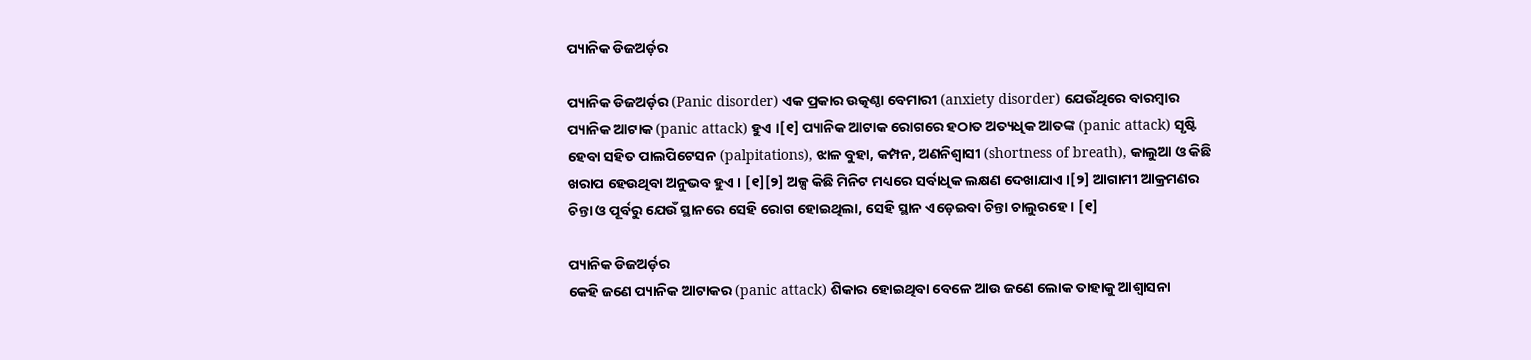ପ୍ୟାନିକ ଡିଜ‌ଅର୍ଡ଼ର

ପ୍ୟାନିକ ଡିଜ‌ଅର୍ଡ଼ର (Panic disorder) ଏକ ପ୍ରକାର ଉତ୍କଣ୍ଠା ବେମାରୀ (anxiety disorder) ଯେଉଁଥିରେ ବାରମ୍ବାର ପ୍ୟାନିକ ଆଟାକ (panic attack) ହୁଏ ।[୧] ପ୍ୟାନିକ ଆଟାକ ରୋଗରେ ହଠାତ ଅତ୍ୟଧିକ ଆତଙ୍କ (panic attack) ସୃଷ୍ଟି ହେବା ସ‌ହିତ ପାଲପିଟେସନ (palpitations), ଝାଳ ବୁହା, କମ୍ପନ, ଅଣନିଶ୍ୱାସୀ (shortness of breath), କାଲୁଆ ଓ କିଛି ଖରାପ ହେଉଥିବା ଅନୁଭବ ହୁଏ । [୧][୨] ଅଳ୍ପ କିଛି ମିନିଟ ମଧ୍ୟରେ ସର୍ବାଧିକ ଲକ୍ଷଣ ଦେଖାଯାଏ ।[୨] ଆଗାମୀ ଆକ୍ରମଣର ଚିନ୍ତା ଓ ପୂର୍ବରୁ ଯେଉଁ ସ୍ଥାନରେ ସେହି ରୋଗ ହୋଇଥିଲା, ସେହି ସ୍ଥାନ ଏଡ଼େଇବା ଚିନ୍ତା ଚାଲୁରହେ । [୧]

ପ୍ୟାନିକ ଡିଜ‌ଅର୍ଡ଼ର
କେହି ଜଣେ ପ୍ୟାନିକ ଆଟାକର (panic attack) ଶିକାର ହୋଇଥିବା ବେଳେ ଆଉ ଜଣେ ଲୋକ ତାହାକୁ ଆଶ୍ୱାସନା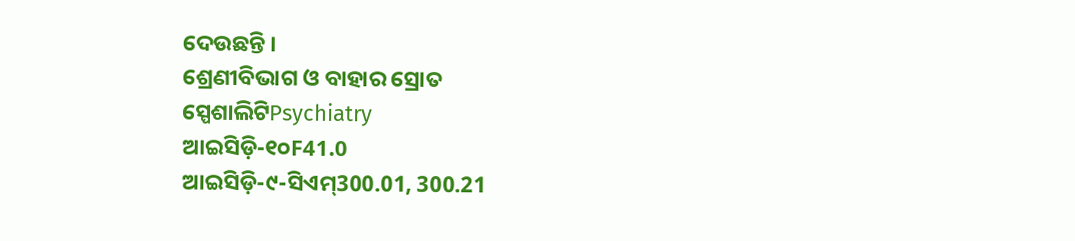ଦେଉଛନ୍ତି ।
ଶ୍ରେଣୀବିଭାଗ ଓ ବାହାର ସ୍ରୋତ
ସ୍ପେଶାଲିଟିPsychiatry
ଆଇସିଡ଼ି-୧୦F41.0
ଆଇସିଡ଼ି-୯-ସିଏମ୍300.01, 300.21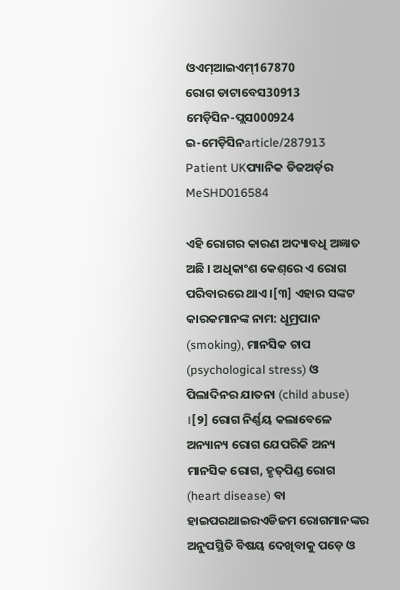ଓଏମ୍‌ଆଇଏମ୍167870
ରୋଗ ଡାଟାବେସ30913
ମେଡ଼ିସିନ-ପ୍ଲସ000924
ଇ-ମେଡ଼ିସିନarticle/287913
Patient UKପ୍ୟାନିକ ଡିଜ‌ଅର୍ଡ଼ର
MeSHD016584

ଏହି ରୋଗର କାରଣ ଅଦ୍ୟାବଧି ଅଜ୍ଞାତ ଅଛି । ଅଧିକାଂଶ କେଶ୍‌ରେ ଏ ରୋଗ ପରିବାରରେ ଥାଏ ।[୩] ଏହାର ସଙ୍କଟ କାରକମାନଙ୍କ ନାମ: ଧୂମ୍ରପାନ (smoking), ମାନସିକ ଚାପ (psychological stress) ଓ ପିଲାଦିନର ଯାତନା (child abuse) ।[୨] ରୋଗ ନିର୍ଣ୍ଣୟ କଲାବେଳେ ଅନ୍ୟାନ୍ୟ ରୋଗ ଯେପରିକି ଅନ୍ୟ ମାନସିକ ରୋଗ, ହୃତ୍‌ପିଣ୍ଡ ରୋଗ (heart disease) ବା ହାଇପରଥାଇରଏଡିଜମ ରୋଗମାନଙ୍କର ଅନୁପସ୍ଥିତି ବିଷୟ ଦେଖିବାକୁ ପଡ଼େ ଓ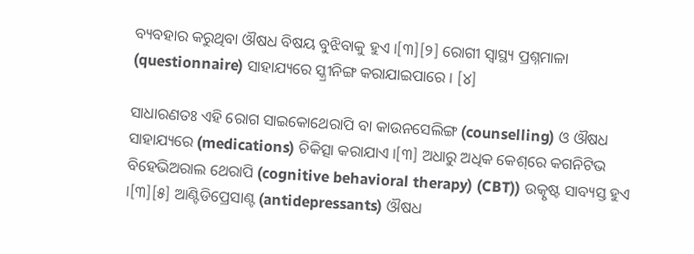ବ୍ୟବ‌ହାର କରୁଥିବା ଔଷଧ ବିଷୟ ବୁଝିବାକୁ ହୁଏ ।[୩][୨] ରୋଗୀ ସ୍ୱାସ୍ଥ୍ୟ ପ୍ରଶ୍ନମାଳା (questionnaire) ସାହାଯ୍ୟରେ ସ୍କ୍ରୀନିଙ୍ଗ କରାଯାଇପାରେ । [୪]

ସାଧାରଣତଃ ଏହି ରୋଗ ସାଇକୋଥେରାପି ବା କାଉନସେଲିଙ୍ଗ (counselling) ଓ ଔଷଧ ସାହାଯ୍ୟରେ (medications) ଚିକିତ୍ସା କରାଯାଏ ।[୩] ଅଧାରୁ ଅଧିକ କେଶ୍‌ରେ କଗନିଟିଭ ବିହେଭିଅରାଲ ଥେରାପି (cognitive behavioral therapy) (CBT)) ଉତ୍କୃଷ୍ଟ ସାବ୍ୟସ୍ତ ହୁଏ ।[୩][୫] ଆଣ୍ଟିଡିପ୍ରେସାଣ୍ଟ (antidepressants) ଔଷଧ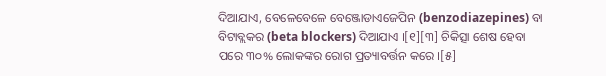ଦିଆଯାଏ, ବେଳେବେଳେ ବେଞ୍ଜୋଡାଏଜେପିନ (benzodiazepines) ବା ବିଟାବ୍ଲକର (beta blockers) ଦିଆଯାଏ ।[୧][୩] ଚିକିତ୍ସା ଶେଷ ହେବା ପରେ ୩୦% ଲୋକଙ୍କର ରୋଗ ପ୍ରତ୍ୟାବର୍ତ୍ତନ କରେ ।[୫]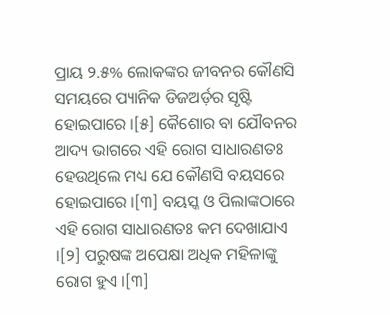ପ୍ରାୟ ୨.୫% ଲୋକଙ୍କର ଜୀବନର କୌଣସି ସମୟରେ ପ୍ୟାନିକ ଡିଜ‌ଅର୍ଡ଼ର ସୃଷ୍ଟି ହୋଇପାରେ ।[୫] କୈଶୋର ବା ଯୌବନର ଆଦ୍ୟ ଭାଗରେ ଏହି ରୋଗ ସାଧାରଣତଃ ହେଉଥିଲେ ମଧ୍ୟ ଯେ କୌଣସି ବୟସରେ ହୋଇପାରେ ।[୩] ବୟସ୍କ ଓ ପିଲାଙ୍କଠାରେ ଏହି ରୋଗ ସାଧାରଣତଃ କମ ଦେଖାଯାଏ ।[୨] ପରୁଷଙ୍କ ଅପେକ୍ଷା ଅଧିକ ମହିଳାଙ୍କୁ ରୋଗ ହୁଏ ।[୩]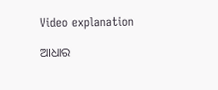Video explanation

ଆଧାର